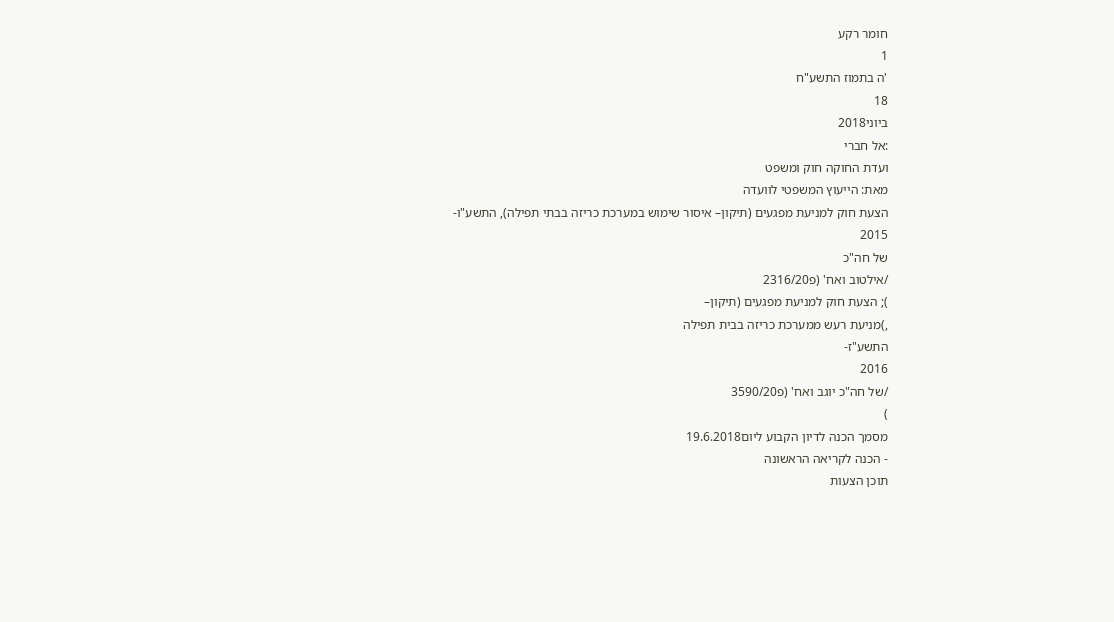חומר רקע
1
'ה בתמוז התשע"ח
18
ביוני2018
:אל חברי
ועדת החוקה חוק ומשפט
מאת: הייעוץ המשפטי לוועדה
הצעת חוק למניעת מפגעים (תיקון– איסור שימוש במערכת כריזה בבתי תפילה), התשע"ו-
2015
של חה"כ
/אילטוב ואח' (פ2316/20
); הצעת חוק למניעת מפגעים (תיקון–
,)מניעת רעש ממערכת כריזה בבית תפילה
התשע"ז-
2016
/של חה"כ יוגב ואח' (פ3590/20
)
מסמך הכנה לדיון הקבוע ליום19.6.2018
- הכנה לקריאה הראשונה
תוכן הצעות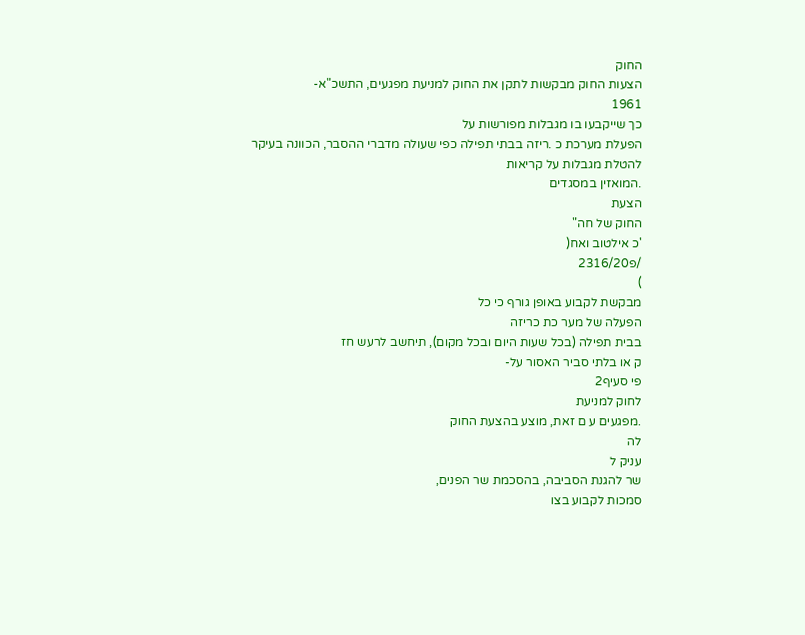החוק
הצעות החוק מבקשות לתקן את החוק למניעת מפגעים, התשכ"א-
1961
כך שייקבעו בו מגבלות מפורשות על
הפעלת מערכת כ .ריזה בבתי תפילה כפי שעולה מדברי ההסבר, הכוונה בעיקר להטלת מגבלות על קריאות
.המואזין במסגדים
הצעת
החוק של חה"
'כ אילטוב ואח(
/פ2316/20
)
מבקשת לקבוע באופן גורף כי כל
הפעלה של מער כת כריזה
בבית תפילה (בכל שעות היום ובכל מקום), תיחשב לרעש חז
ק או בלתי סביר האסור על-
פי סעיף2
לחוק למניעת
.מפגעים ע ם זאת, מוצע בהצעת החוק
לה
עניק ל
שר להגנת הסביבה, בהסכמת שר הפנים,
סמכות לקבוע בצו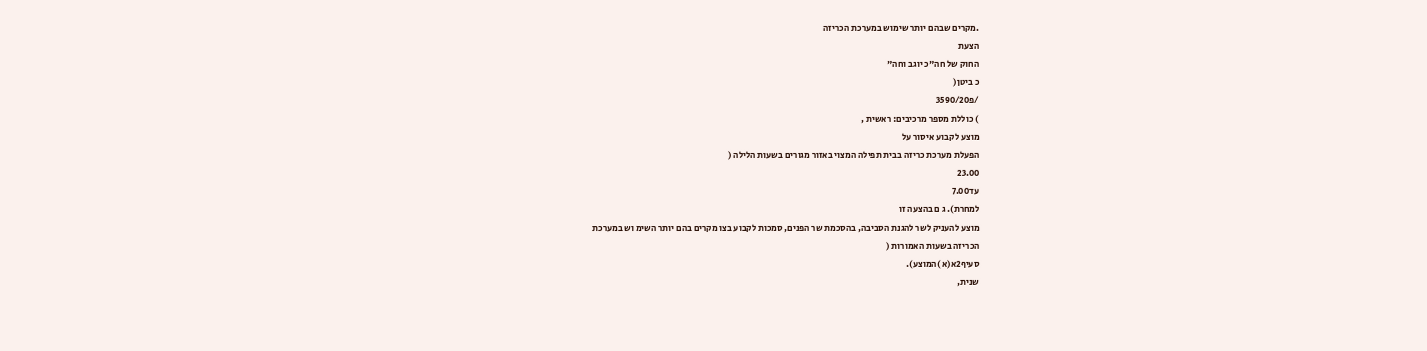.מקרים שבהם יותר שימוש במערכת הכריזה
הצעת
החוק של חה"כ יוגב וחה"
כ ביטן(
/פ3590/20
) כוללת מספר מרכיבים: ראשית ,
מוצע לקבוע איסור על
הפעלת מערכת כריזה בבית תפילה המצוי באזור מגורים בשעות הלילה (
23.00
עד7.00
למחרת). ג ם בהצעה זו
מוצע להעניק לשר להגנת הסביבה, בהסכמת שר הפנים, סמכות לקבוע בצו מקרים בהם יותר השימ וש במערכת
הכריזה בשעות האמורות (
סעיף2א(א )המוצע).
שנית,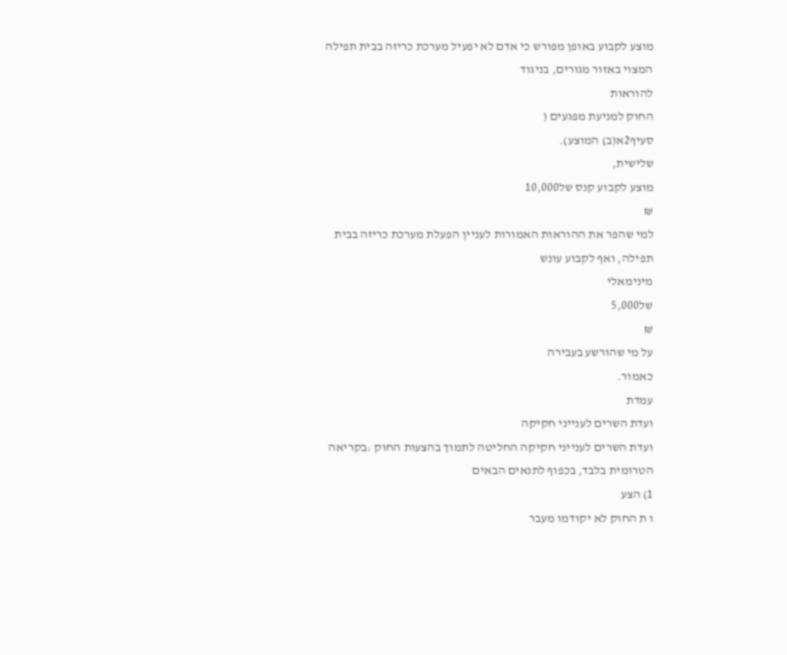מוצע לקבוע באופן מפורש כי אדם לא יפעיל מערכת כריזה בבית תפילה המצוי באזור מגורים, בניגוד
להוראות
החוק למניעת מפגעים (
סעיף2א(ב) המוצע).
שלישית,
מוצע לקבוע קנס של10,000
₪
למי שהפר את ההוראות האמורות לעניין הפעלת מערכת כריזה בבית
תפילה, ואף לקבוע עונש
מינימאלי
של5,000
₪
על מי שהורשע בעבירה
כאמור.
עמדת
ועדת השרים לענייני חקיקה
ועדת השרים לענייני חקיקה החליטה לתמוך בהצעות החוק :בקריאה הטרומית בלבד, בכפוף לתנאים הבאים
1) הצע
ו ת החוק לא יקודמו מעבר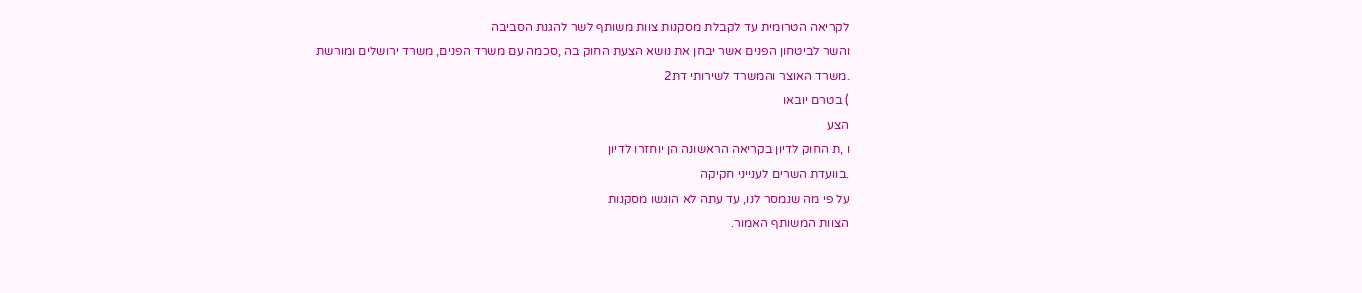לקריאה הטרומית עד לקבלת מסקנות צוות משותף לשר להגנת הסביבה
והשר לביטחון הפנים אשר יבחן את נושא הצעת החוק בה ,סכמה עם משרד הפנים, משרד ירושלים ומורשת
.משרד האוצר והמשרד לשירותי דת2
) בטרם יובאו
הצע
ו ,ת החוק לדיון בקריאה הראשונה הן יוחזרו לדיון
.בוועדת השרים לענייני חקיקה
על פי מה שנמסר לנו, עד עתה לא הוגשו מסקנות
הצוות המשותף האמור.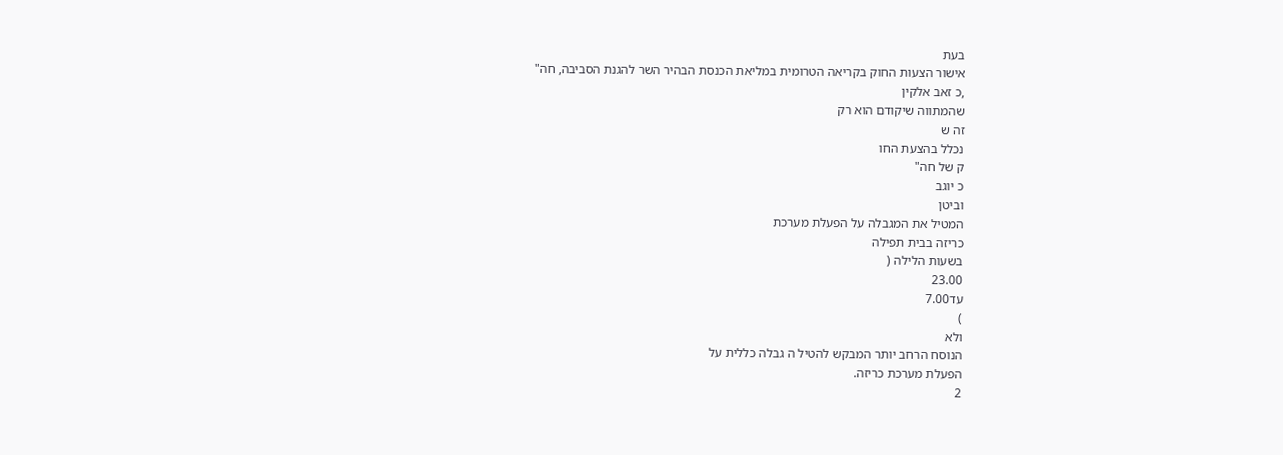בעת
אישור הצעות החוק בקריאה הטרומית במליאת הכנסת הבהיר השר להגנת הסביבה, חה"
,כ זאב אלקין
שהמתווה שיקודם הוא רק
זה ש
נכלל בהצעת החו
ק של חה"
כ יוגב
וביטן
המטיל את המגבלה על הפעלת מערכת
כריזה בבית תפילה
בשעות הלילה (
23.00
עד7.00
)
ולא
הנוסח הרחב יותר המבקש להטיל ה גבלה כללית על
הפעלת מערכת כריזה.
2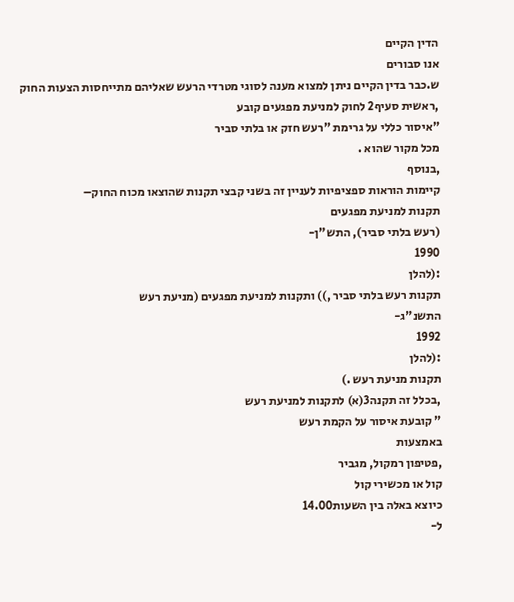הדין הקיים
אנו סבורים
ש.כבר בדין הקיים ניתן למצוא מענה לסוגי מטרדי הרעש שאליהם מתייחסות הצעות החוק
,ראשית סעיף2 לחוק למניעת מפגעים קובע
"איסור כללי על גרימת "רעש חזק או בלתי סביר
מכל מקור שהוא .
,בנוסף
קיימות הוראות ספציפיות לעניין זה בשני קבצי תקנות שהוצאו מכוח החוק–
תקנות למניעת מפגעים
(רעש בלתי סביר), התש"ן-
1990
:(להלן
תקנות רעש בלתי סביר ,)) ותקנות למניעת מפגעים (מניעת רעש
התשנ"ג-
1992
:(להלן
תקנות מניעת רעש .)
,בכלל זה תקנה3(א) לתקנות למניעת רעש
" קובעת איסור על הקמת רעש
באמצעות
,פטיפון רמקול, מגביר
קול או מכשירי קול
כיוצא באלה בין השעות14.00
ל-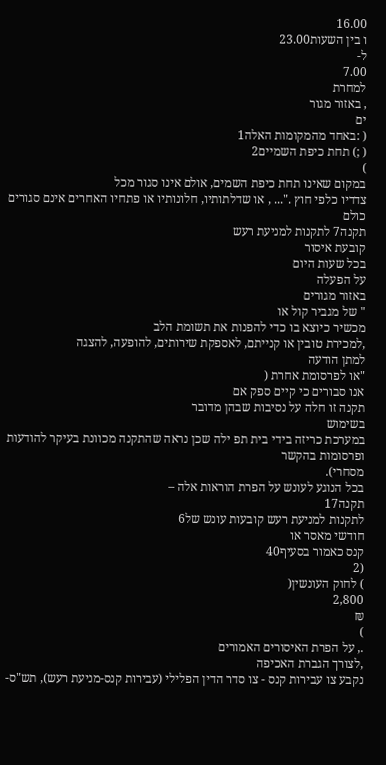16.00
ו בין השעות23.00
ל-
7.00
למחרת
, באזור מגור
ים
( :באחד מהמקומות האלה1
( ;) תחת כיפת השמיים2
)
במקום שאינו תחת כיפת השמים, אולם אינו סגור מכל
צדדיו כלפי חוץ ."... , או שדלתותיו, חלונותיו או פתחיו האחרים אינם סגורים כולם
תקנה7 לתקנות למניעת רעש
קובעת איסור
בכל שעות היום
על הפעלה
באזור מגורים
" של מגביר קול או
מכשיר כיוצא בו כדי להפנות את תשומת הלב
,למכירת טובין או קנייתם, לאספקת שירותים, להופעה, להצגה
למתן הודעה
"או לפרסומת אחרת (
אנו סבורים כי קיים ספק אם
תקנה זו חלה על נסיבות שבהן מדובר
בשימוש
במערכת כריזה בידי בית תפ ילה שכן נראה שהתקנה מכוונת בעיקר להודעות ופרסומות בהקשר
מסחרי).
בכל הנוגע לעונש על הפרת הוראות אלה –
תקנה17
לתקנות למניעת רעש קובעות עונש של6
חודשי מאסר או
קנס כאמור בסעיף40
(2
) לחוק העונשין(
2,800
₪
)
., על הפרת האיסורים האמורים
,לצורך הגברת האכיפה
נקבע צו עבירות קנס - צו סדר הדין הפלילי (עבירות קנס-מניעת רעש), תש"ס-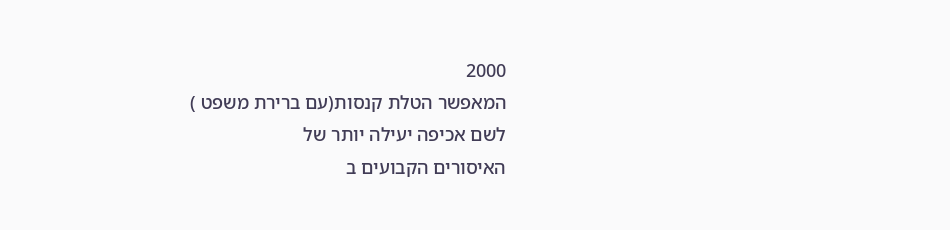2000
המאפשר הטלת קנסות(עם ברירת משפט )
לשם אכיפה יעילה יותר של
האיסורים הקבועים ב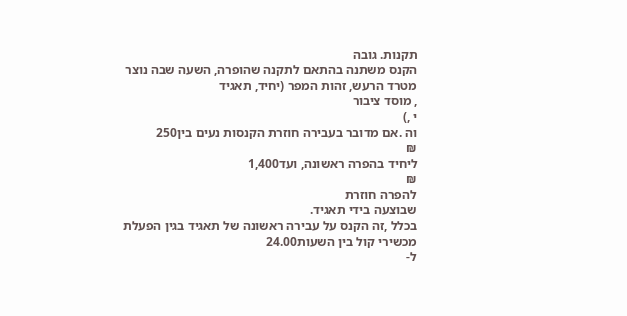תקנות. גובה
הקנס משתנה בהתאם לתקנה שהופרה, השעה שבה נוצר מטרד הרעש, זהות המפר (יחיד, תאגיד
, מוסד ציבור
י ,)
וה .אם מדובר בעבירה חוזרת הקנסות נעים בין250
₪
ליחיד בהפרה ראשונה, ועד1,400
₪
להפרה חוזרת
שבוצעה בידי תאגיד.
בכלל ,זה הקנס על עבירה ראשונה של תאגיד בגין הפעלת מכשירי קול בין השעות24.00
ל-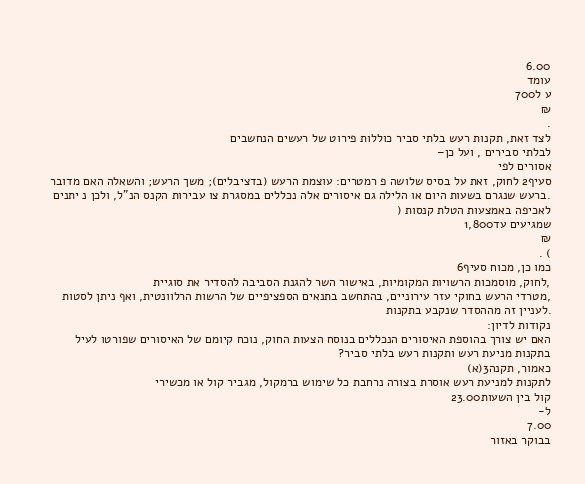6.00
עומד
ע ל700
₪
.
לצד זאת, תקנות רעש בלתי סביר כוללות פירוט של רעשים הנחשבים
לבלתי סבירים , ועל כן–
אסורים לפי
סעיף2 לחוק, זאת על בסיס שלושה פ רמטרים: עוצמת הרעש (בדציבלים); משך הרעש; והשאלה האם מדובר
.ברעש שנגרם בשעות היום או הלילה גם איסורים אלה נכללים במסגרת צו עבירות הקנס הנ"ל, ולכן נ יתנים
לאכיפה באמצעות הטלת קנסות (
שמגיעים עד1,800
₪
) .
כמו כן, מכוח סעיף6
,לחוק, מוסמכות הרשויות המקומיות, באישור השר להגנת הסביבה להסדיר את סוגיית
,מטרדי הרעש בחוקי עזר עירוניים, בהתחשב בתנאים הספציפיים של הרשות הרלוונטית, ואף ניתן לסטות
.לעניין זה מההסדר שנקבע בתקנות
נקודות לדיון:
האם יש צורך בהוספת האיסורים הנכללים בנוסח הצעות החוק, נוכח קיומם של האיסורים שפורטו לעיל
בתקנות מניעת רעש ותקנות רעש בלתי סביר?
כאמור, תקנה3(א)
לתקנות למניעת רעש אוסרת בצורה נרחבת כל שימוש ברמקול, מגביר קול או מכשירי
קול בין השעות23.00
ל-
7.00
בבוקר באזור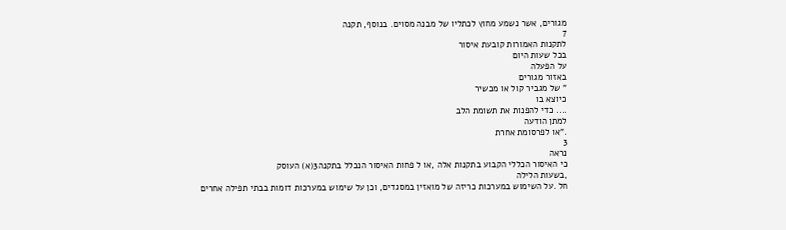מגורים, אשר נשמע מחוץ לכתליו של מבנה מסוים. בנוסף, תקנה
7
לתקנות האמורות קובעת איסור
בכל שעות היום
על הפעלה
באזור מגורים
" של מגביר קול או מכשיר
כיוצא בו
.... כדי להפנות את תשומת הלב
למתן הודעה
."או לפרסומת אחרת
3
נראה
כי האיסור הכללי הקבוע בתקנות אלה ,או ל פחות האיסור הנכלל בתקנה3(א) העוסק
,בשעות הלילה
חל .על השימוש במערכות כריזה של מואזין במסגדים, וכן על שימוש במערכות דומות בבתי תפילה אחרים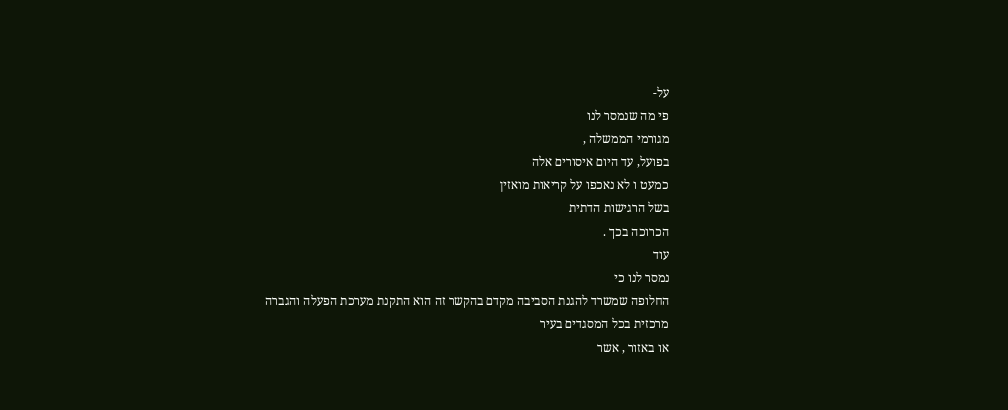על-
פי מה שנמסר לנו
מגורמי הממשלה ,
בפועל, עד היום איסורים אלה
כמעט ו לא נאכפו על קריאות מואזין
בשל הרגישות הדתית
הכרוכה בכך .
עוד
נמסר לנו כי
החלופה שמשרד להגנת הסביבה מקדם בהקשר זה הוא התקנת מערכת הפעלה והגברה
מרכזית בכל המסגדים בעיר
או באזור , אשר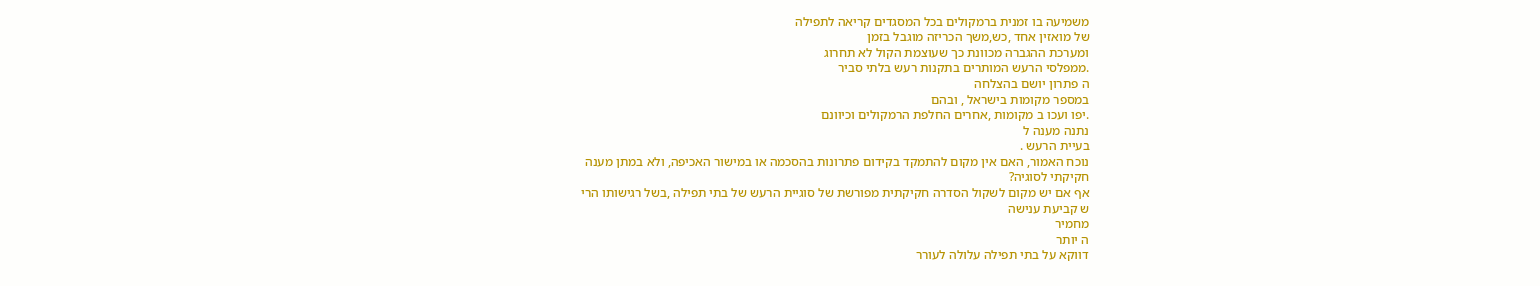משמיעה בו זמנית ברמקולים בכל המסגדים קריאה לתפילה
של מואזין אחד ,כש,משך הכריזה מוגבל בזמן
ומערכת ההגברה מכוונת כך שעוצמת הקול לא תחרוג
.ממפלסי הרעש המותרים בתקנות רעש בלתי סביר
ה פתרון יושם בהצלחה
במספר מקומות בישראל , ובהם
.יפו ועכו ב מקומות ,אחרים החלפת הרמקולים וכיוונם
נתנה מענה ל
בעיית הרעש .
נוכח האמור, האם אין מקום להתמקד בקידום פתרונות בהסכמה או במישור האכיפה, ולא במתן מענה
חקיקתי לסוגיה?
אף אם יש מקום לשקול הסדרה חקיקתית מפורשת של סוגיית הרעש של בתי תפילה ,בשל רגישותו הרי
ש קביעת ענישה
מחמיר
ה יותר
דווקא על בתי תפילה עלולה לעורר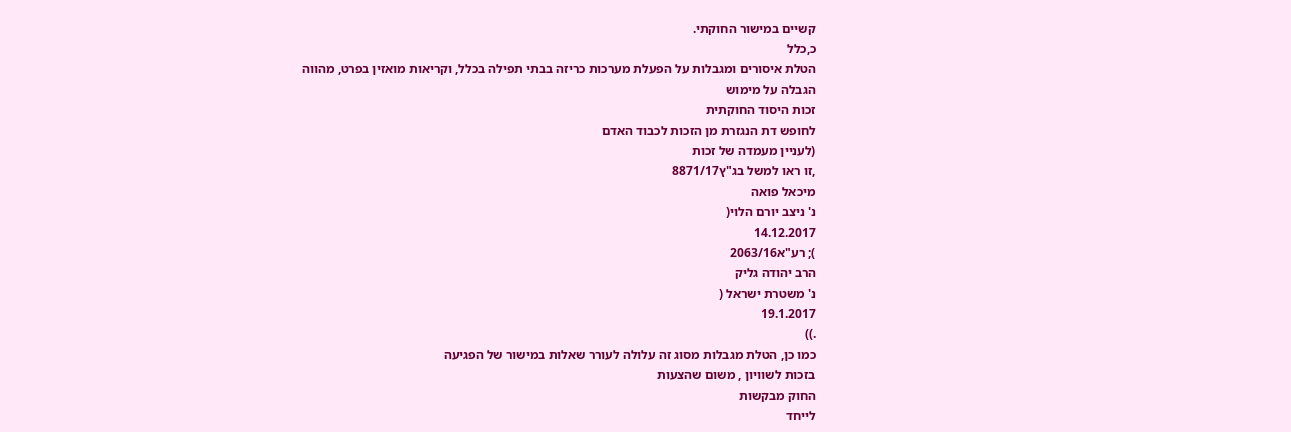קשיים במישור החוקתי.
כ,כלל
הטלת איסורים ומגבלות על הפעלת מערכות כריזה בבתי תפילה בכלל, וקריאות מואזין בפרט, מהווה
הגבלה על מימוש
זכות היסוד החוקתית
לחופש דת הנגזרת מן הזכות לכבוד האדם
(לעניין מעמדה של זכות
,זו ראו למשל בג"ץ8871/17
מיכאל פואה
נ' ניצב יורם הלוי(
14.12.2017
); רע"א2063/16
הרב יהודה גליק
נ' משטרת ישראל (
19.1.2017
.))
כמו כן, הטלת מגבלות מסוג זה עלולה לעורר שאלות במישור של הפגיעה
בזכות לשוויון , משום שהצעות
החוק מבקשות
לייחד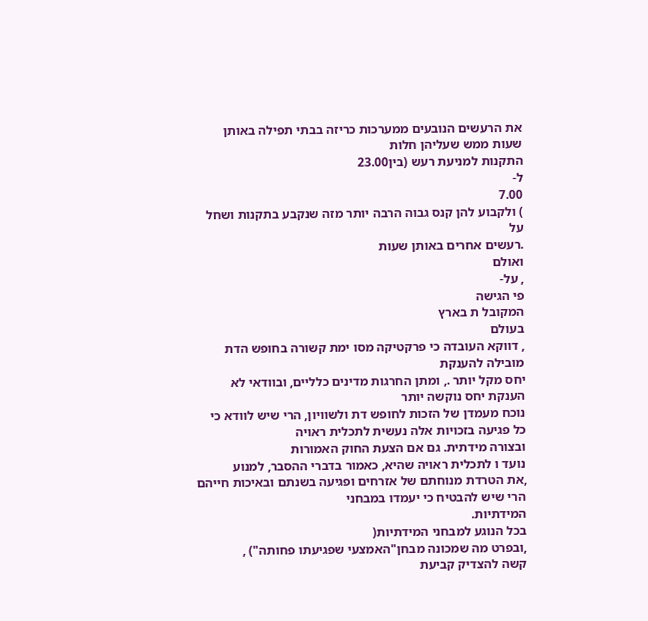את הרעשים הנובעים ממערכות כריזה בבתי תפילה באותן שעות ממש שעליהן חלות
התקנות למניעת רעש (בין23.00
ל-
7.00
) ולקבוע להן קנס גבוה הרבה יותר מזה שנקבע בתקנות ושחל על
.רעשים אחרים באותן שעות
ואולם
, על-
פי הגישה
המקובל ת בארץ
בעולם
, דווקא העובדה כי פרקטיקה מסו ימת קשורה בחופש הדת
מובילה להענקת
יחס מקל יותר ., ומתן החרגות מדינים כלליים, ובוודאי לא הענקת יחס נוקשה יותר
נוכח מעמדן של הזכות לחופש דת ולשוויון, הרי שיש לוודא כי כל פגיעה בזכויות אלה נעשית לתכלית ראויה
ובצורה מידתית. גם אם הצעת החוק האמורות
נועד ו לתכלית ראויה שהיא, כאמור בדברי ההסבר, למנוע
,את הטרדת מנוחתם של אזרחים ופגיעה בשנתם ובאיכות חייהם הרי שיש להבטיח כי יעמדו במבחני
המידתיות.
בכל הנוגע למבחני המידתיות(
,ובפרט מה שמכונה מבחן"האמצעי שפגיעתו פחותה") ,
קשה להצדיק קביעת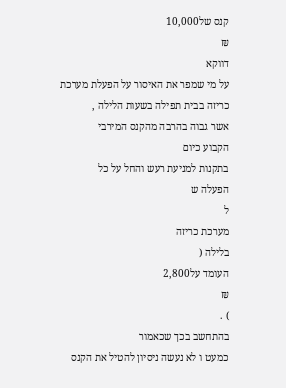קנס של10,000
₪
דווקא
על מי שמפר את האיסור על הפעלת מערכת כריזה בבית תפילה בשעות הלילה ,
אשר גבוה בהרבה מהקנס המירבי
הקבוע כיום
בתקנות למניעת רעש והחל על כל
הפעלה ש
ל
מערכת כריזה
בלילה (
העומד על2,800
₪
) .
בהתחשב בכך שכאמור
כמעט ו לא נעשה ניסיון להטיל את הקנס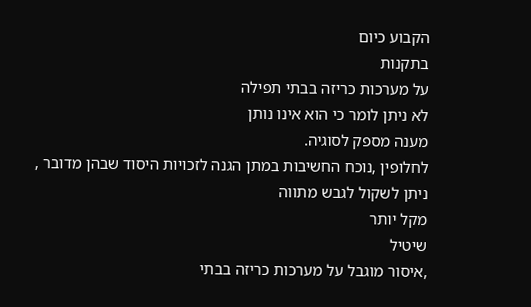הקבוע כיום
בתקנות
על מערכות כריזה בבתי תפילה
לא ניתן לומר כי הוא אינו נותן
מענה מספק לסוגיה.
לחלופין ,נוכח החשיבות במתן הגנה לזכויות היסוד שבהן מדובר ,
ניתן לשקול לגבש מתווה
מקל יותר
שיטיל
,איסור מוגבל על מערכות כריזה בבתי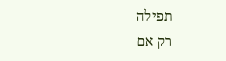תפילה
רק אם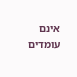אינם עומדים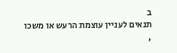ב
תנאים לעניין עוצמת הרעש או משכו ,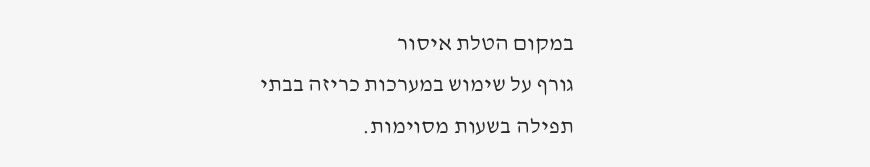במקום הטלת איסור
גורף על שימוש במערכות כריזה בבתי תפילה בשעות מסוימות.